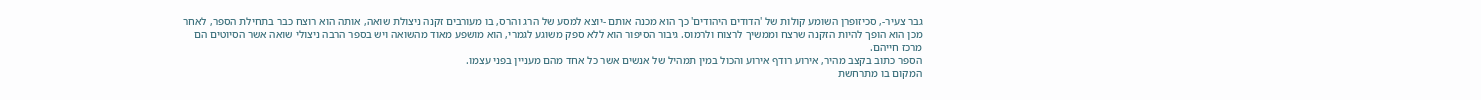גבר צעיר-, סכיזופרן השומע קולות של 'הדודים היהודים' כך הוא מכנה אותם -יוצא למסע של הרג והרס, בו מעורבים זקנה ניצולת שואה, אותה הוא רוצח כבר בתחילת הספר, לאחר מכן הוא הופך להיות הזקנה שרצח וממשיך לרצוח ולרמוס. גיבור הסיפור הוא ללא ספק משוגע לגמרי, הוא מושפע מאוד מהשואה ויש בספר הרבה ניצולי שואה אשר הסיוטים הם מרכז חייהם.
הספר כתוב בקצב מהיר, אירוע רודף אירוע והכול במין תמהיל של אנשים אשר כל אחד מהם מעניין בפני עצמו.
המקום בו מתרחשת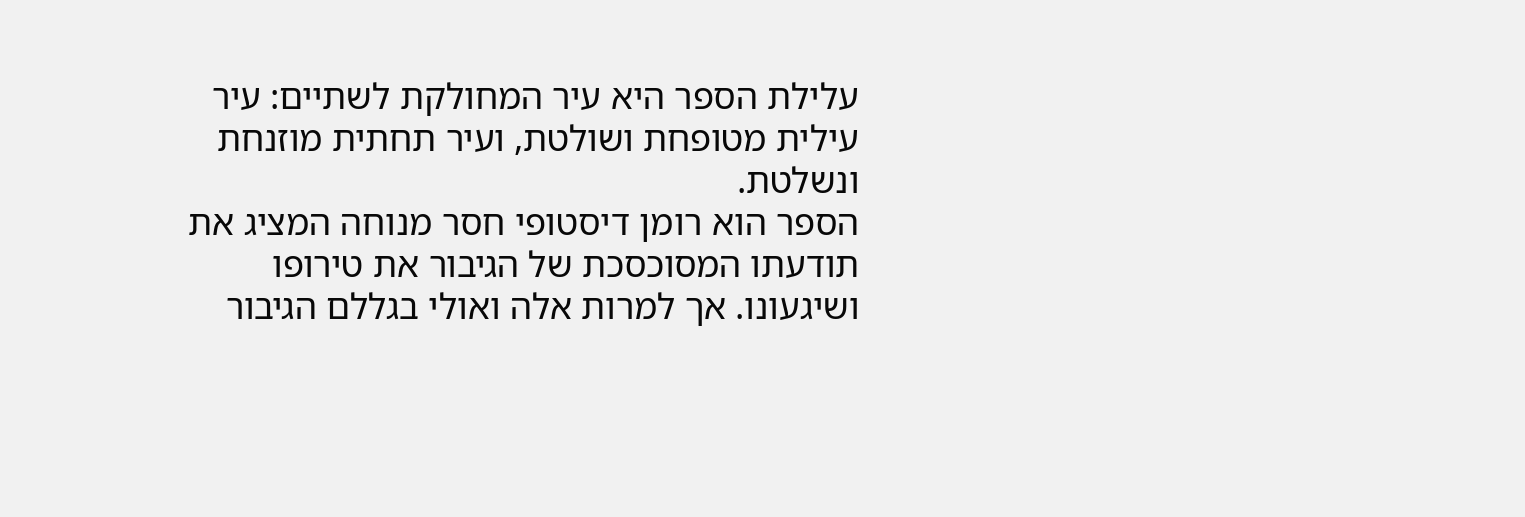עלילת הספר היא עיר המחולקת לשתיים: עיר עילית מטופחת ושולטת, ועיר תחתית מוזנחת ונשלטת.
הספר הוא רומן דיסטופי חסר מנוחה המציג את תודעתו המסוכסכת של הגיבור את טירופו ושיגעונו. אך למרות אלה ואולי בגללם הגיבור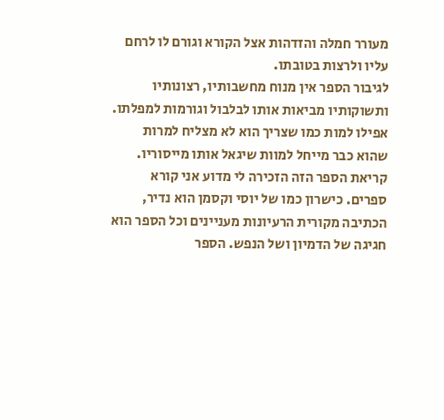מעורר חמלה והזדהות אצל הקורא וגורם לו לרחם עליו ולרצות בטובתו.
לגיבור הספר אין מנוח מחשבותיו, רצונותיו ותשוקותיו מביאות אותו לבלבול וגורמות למפלתו. אפילו למות כמו שצריך הוא לא מצליח למרות שהוא כבר מייחל למוות שיגאל אותו מייסוריו.
קריאת הספר הזה הזכירה לי מדוע אני קורא ספרים. כישרון כמו של יוסי וקסמן הוא נדיר, הכתיבה מקורית הרעיונות מעניינים וכל הספר הוא חגיגה של הדמיון ושל הנפש. הספר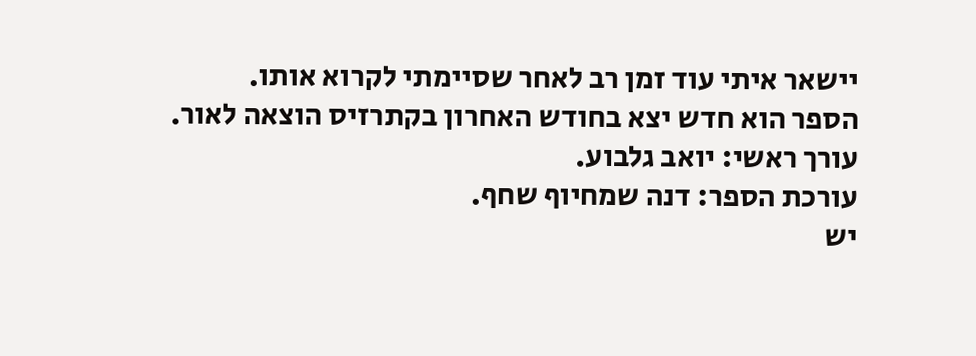יישאר איתי עוד זמן רב לאחר שסיימתי לקרוא אותו.
הספר הוא חדש יצא בחודש האחרון בקתרזיס הוצאה לאור.
עורך ראשי: יואב גלבוע.
עורכת הספר: דנה שמחיוף שחף.
יש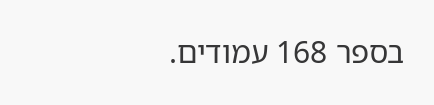בספר 168 עמודים.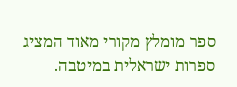ספר מומלץ מקורי מאוד המציג ספרות ישראלית במיטבה.